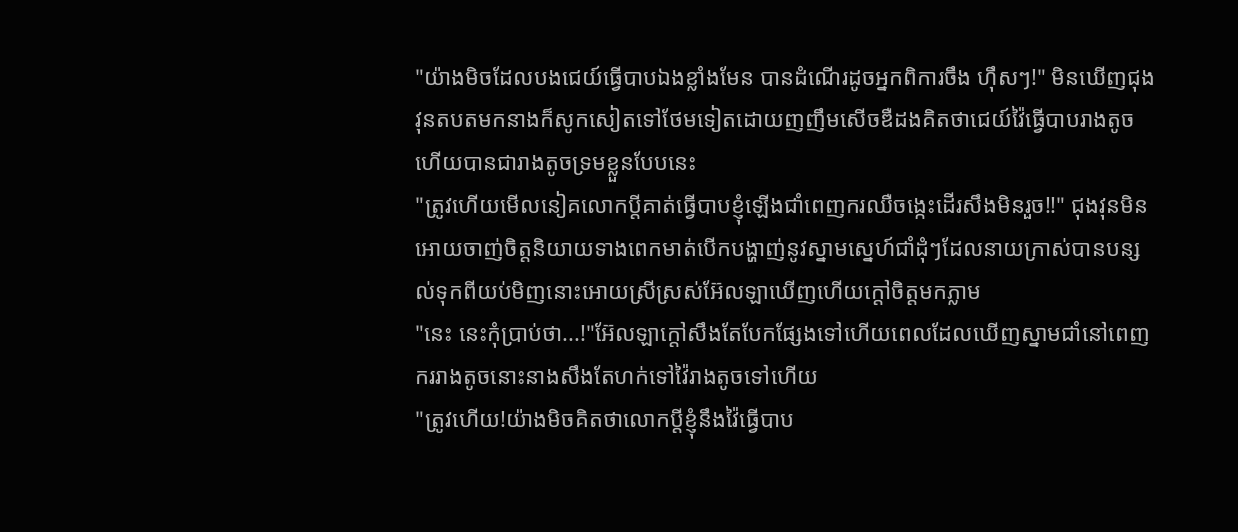"យ៉ាងមិចដែលបងជេយ៍ធ្វើបាបឯងខ្លាំងមែន បានដំណើរដូចអ្នកពិការចឹង ហ៊ឹសៗ!" មិនឃើញជុងវុនតបតមកនាងក៏សូកសៀតទៅថែមទៀតដោយញញឹមសើចឌឺដងគិតថាជេយ៍វ៉ៃធ្វើបាបរាងតូចហើយបានជារាងតូចទ្រមខ្លួនបែបនេះ
"ត្រូវហើយមើលនៀគលោកប្តីគាត់ធ្វើបាបខ្ញុំឡើងជាំពេញករឈឺចង្កេះដើរសឹងមិនរួច!!" ជុងវុនមិនអោយចាញ់ចិត្តនិយាយទាងពេកមាត់បើកបង្ហាញ់នូវស្នាមស្នេហ៍ជាំដុំៗដែលនាយក្រាស់បានបន្សល់ទុកពីយប់មិញនោះអោយស្រីស្រស់អ៊ែលឡាឃើញហើយក្តៅចិត្តមកភ្លាម
"នេះ នេះកុំប្រាប់ថា...!"អ៊ែលឡាក្តៅសឹងតែបែកផ្សែងទៅហើយពេលដែលឃើញស្នាមជាំនៅពេញកររាងតូចនោះនាងសឹងតែហក់ទៅវ៉ៃរាងតូចទៅហើយ
"ត្រូវហើយ!យ៉ាងមិចគិតថាលោកប្តីខ្ញុំនឹងវ៉ៃធ្វើបាប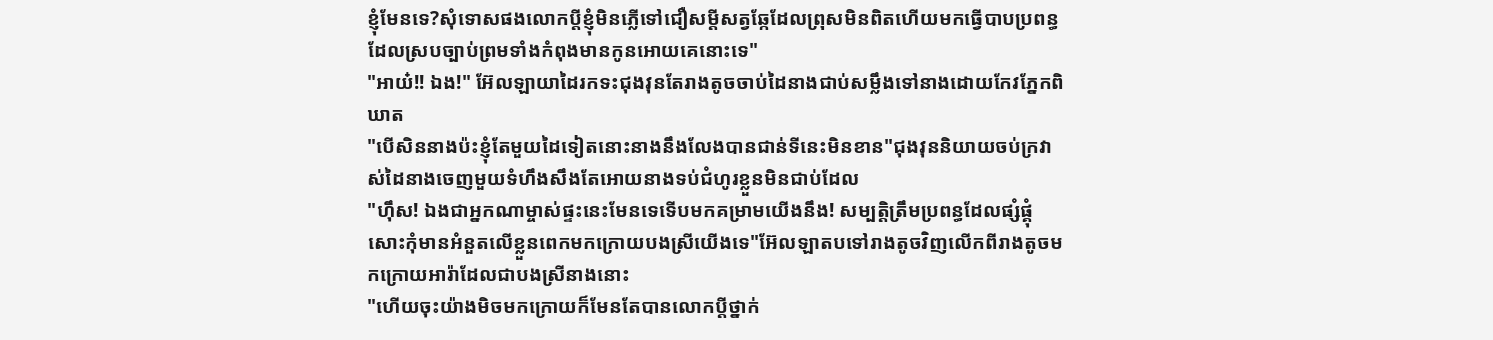ខ្ញុំមែនទេ?សុំទោសផងលោកប្តីខ្ញុំមិនភ្លើទៅជឿសម្តីសត្វឆ្កែដែលព្រុសមិនពិតហើយមកធ្វើបាបប្រពន្ធដែលស្របច្បាប់ព្រមទាំងកំពុងមានកូនអោយគេនោះទេ"
"អាយ៎!! ឯង!" អ៊ែលឡាយាដៃរកទះជុងវុនតែរាងតូចចាប់ដៃនាងជាប់សម្លឹងទៅនាងដោយកែវភ្នែកពិឃាត
"បើសិននាងប៉ះខ្ញុំតែមួយដៃទៀតនោះនាងនឹងលែងបានជាន់ទីនេះមិនខាន"ជុងវុននិយាយចប់ក្រវាស់ដៃនាងចេញមួយទំហឹងសឹងតែអោយនាងទប់ជំហូរខ្លួនមិនជាប់ដែល
"ហ៊ឹស! ឯងជាអ្នកណាម្ចាស់ផ្ទះនេះមែនទេទើបមកគម្រាមយើងនឹង! សម្បត្តិត្រឹមប្រពន្ធដែលផ្សំផ្គុំសោះកុំមានអំនួតលើខ្លួនពេកមកក្រោយបងស្រីយើងទេ"អ៊ែលឡាតបទៅរាងតូចវិញលើកពីរាងតូចមកក្រោយអារ៉ាដែលជាបងស្រីនាងនោះ
"ហើយចុះយ៉ាងមិចមកក្រោយក៏មែនតែបានលោកប្តីថ្នាក់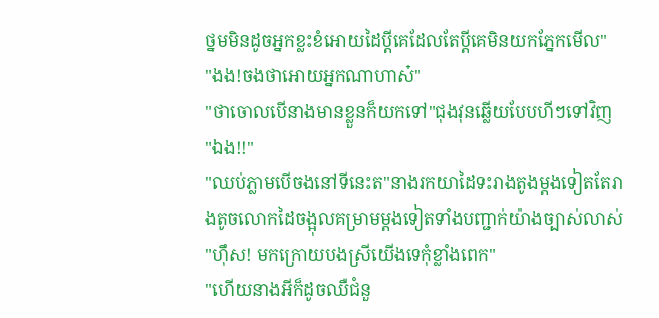ថ្នមមិនដូចអ្នកខ្លះខំអោយដៃប្តីគេដែលតែប្តីគេមិនយកភ្នែកមើល"
"ងង!ចងថាអោយអ្នកណាហាស៎"
"ថាចោលបើនាងមានខ្លួនក៏យកទៅ"ជុងវុនឆ្លើយបែបហីៗទៅវិញ
"ឯង!!"
"ឈប់ភ្លាមបើចងនៅទីនេះត"នាងរកយាដៃទះរាងតូងម្តងទៀតតែរាងតូចលោកដៃចង្អុលគម្រាមម្តងទៀតទាំងបញ្ជាក់យ៉ាងច្បាស់លាស់
"ហ៊ឹស! មកក្រោយបងស្រីយើងទេកុំខ្លាំងពេក"
"ហើយនាងអីក៏ដូចឈឺជំនួ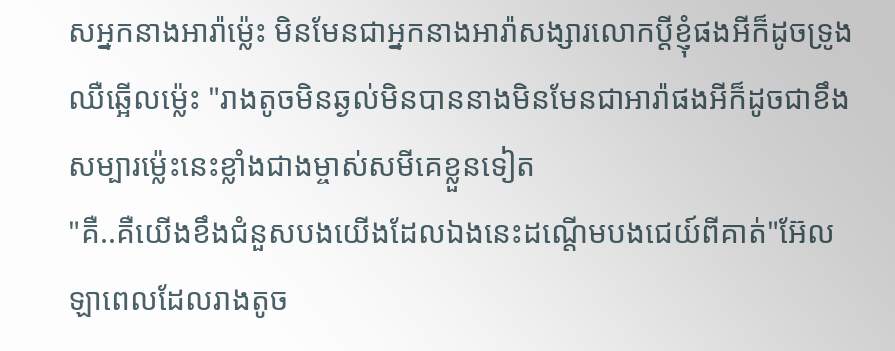សអ្នកនាងអារ៉ាម៉េ្លះ មិនមែនជាអ្នកនាងអារ៉ាសង្សារលោកប្តីខ្ញុំផងអីក៏ដូចទ្រូងឈឺឆ្អើលម៉្លេះ "រាងតូចមិនឆ្ងល់មិនបាននាងមិនមែនជាអារ៉ាផងអីក៏ដូចជាខឹងសម្បារម៉្លេះនេះខ្លាំងជាងម្ចាស់សមីគេខ្លួនទៀត
"គឺ..គឺយើងខឹងជំនួសបងយើងដែលឯងនេះដណ្តើមបងជេយ៍ពីគាត់"អ៊ែលឡាពេលដែលរាងតូច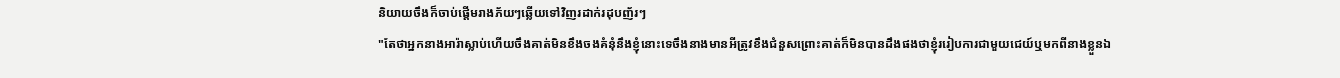និយាយចឹងក៏ចាប់ផ្តើមរាងភ័យៗឆ្លើយទៅវិញរដាក់រដុបញ័រៗ
"តែថាអ្នកនាងអារ៉ាស្លាប់ហើយចឹងគាត់មិនខឹងចងគំនុំនឹងខ្ញុំនោះទេចឹងនាងមានអីត្រូវខឹងជំនួសព្រោះគាត់ក៏មិនបានដឹងផងថាខ្ញុំររៀបការជាមួយជេយ៍ឬមកពីនាងខ្លួនឯ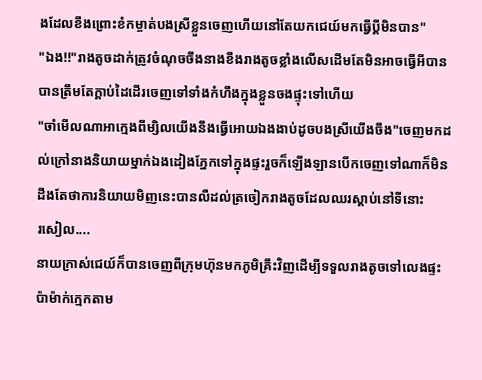ងដែលខឹងព្រោះខំកម្ចាត់បងស្រីខ្លួនចេញហើយនៅតែយកជេយ៍មកធ្វើប្តីមិនបាន"
"ឯង!!"រាងតូចដាក់ត្រូវចំណុចចឹងនាងខឹងរាងតូចខ្លាំងលើសដើមតែមិនអាចធ្វើអីបានបានត្រឹមតែក្តាប់ដៃដើរចេញទៅទាំងកំហឹងក្នុងខ្លួនចងផ្ទុះទៅហើយ
"ចាំមើលណាអាក្មេងពីម្សិលយើងនឹងធ្វើអោយឯងងាប់ដូចបងស្រីយើងចឹង"ចេញមកដល់ក្រៅនាងនិយាយម្នាក់ឯងដៀងភ្នែកទៅក្នុងផ្ទះរួចក៏ឡើងឡានបើកចេញទៅណាក៏មិនដឹងតែថាការនិយាយមិញនេះបានលឺដល់ត្រចៀករាងតូចដែលឈរស្តាប់នៅទីនោះ
រសៀល....
នាយក្រាស់ជេយ៍ក៏បានចេញពីក្រុមហ៊ុនមកភូមិគ្រឹះវិញដើម្បីទទួលរាងតូចទៅលេងផ្ទះប៉ាម៉ាក់ក្មេកតាម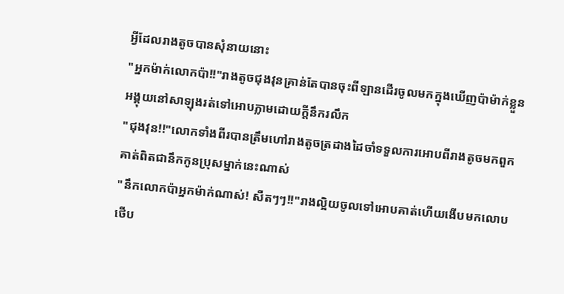អ្វីដែលរាងតូចបានសុំនាយនោះ
"អ្នកម៉ាក់លោកប៉ា!!"រាងតូចជុងវុនគ្រាន់តែបានចុះពីឡានដើរចូលមកក្នុងឃើញប៉ាម៉ាក់ខ្លួនអង្គុយនៅសាឡុងរត់ទៅអោបភ្លាមដោយក្តីនឹករលឹក
"ជុងវុន!!"លោកទាំងពីរបានត្រឹមហៅរាងតូចត្រដាងដៃចាំទទួលការអោបពីរាងតូចមកពួកគាត់ពិតជានឹកកូនប្រុសម្នាក់នេះណាស់
"នឹកលោកប៉ាអ្នកម៉ាក់ណាស់! សឺតៗៗ!!"រាងល្អិយចូលទៅអោបគាត់ហើយងើបមកលោបថើប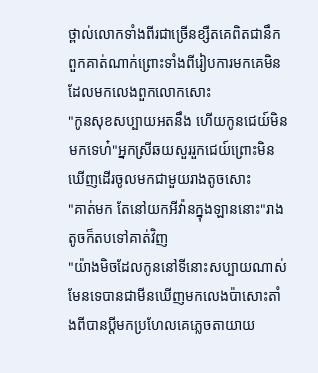ថ្ពាល់លោកទាំងពីរជាច្រើនខ្សឺតគេពិតជានឹកពួកគាត់ណាក់ព្រោះទាំងពីរៀបការមកគេមិនដែលមកលេងពួកលោកសោះ
"កូនសុខសប្បាយអតនឹង ហើយកូនជេយ៍មិនមកទេហ៎"អ្នកស្រីឆយសួររួកជេយ៍ព្រោះមិនឃើញដើរចូលមកជាមួយរាងតូចសោះ
"គាត់មក តែនៅយកអីវ៉ានក្នុងឡាននោះ"រាងតូចក៏តបទៅគាត់វិញ
"យ៉ាងមិចដែលកូននៅទីនោះសប្បាយណាស់មែនទេបានជាមីនឃើញមកលេងប៉ាសោះតាំងពីបានប្តីមកប្រហែលគេភ្លេចតាយាយ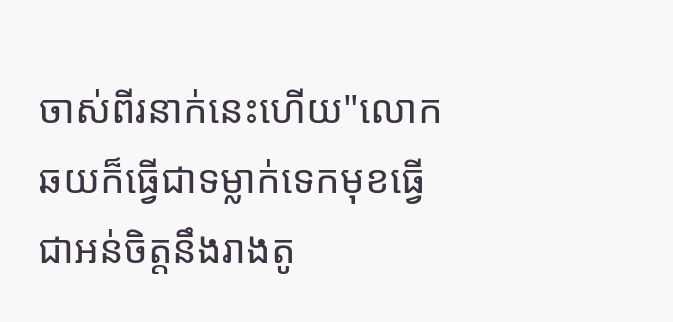ចាស់ពីរនាក់នេះហើយ"លោកឆយក៏ធ្វើជាទម្លាក់ទេកមុខធ្វើជាអន់ចិត្តនឹងរាងតូ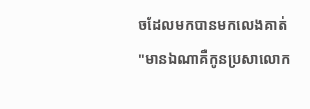ចដែលមកបានមកលេងគាត់
"មានឯណាគឺកូនប្រសាលោក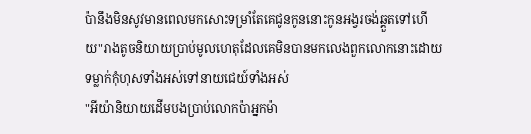ប៉ានឹងមិនសូវមានពេលមកសោះទម្រាំតែគេជូនកូននោះកូនអង្វរចង់ឆ្គួតទៅហើយ"រាងតូចនិយាយប្រាប់មូលហេតុដែលគេមិនបានមកលេងពួកលោកនោះដោយទម្លាក់កុំហុសទាំងអស់ទៅនាយជេយ៍ទាំងអស់
"អីយ៉ានិយាយដើមបងប្រាប់លោកប៉ាអ្នកម៉ា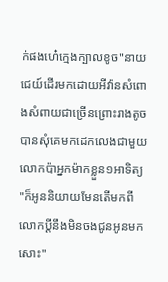ក់ផងហេ៎ក្មេងក្បាលខូច"នាយជេយ៍ដើរមកដោយអីវ៉ានសំពោងសំពាយជាច្រើនព្រោះរាងតូចបានសុំគេមកដេកលេងជាមួយលោកប៉ាអ្នកម៉ាកខ្លួន១អាទិត្យ
"ក៏អូននិយាយមែនតើមកពីលោកប្តីនឹងមិនចងជូនអូនមកសោះ"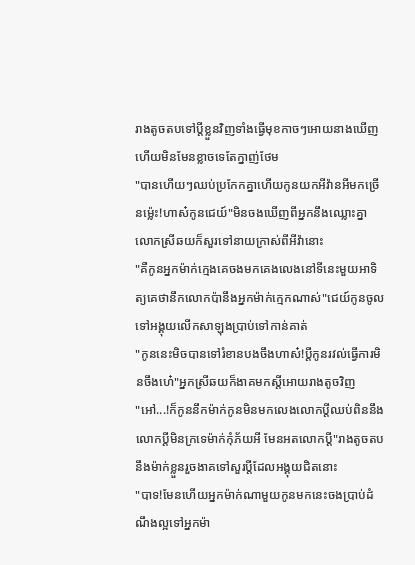រាងតូចតបទៅប្តីខ្លួនវិញទាំងធ្វើមុខកាចៗអោយនាងឃើញហើយមិនមែនខ្លាចទេតែក្នាញ់ថែម
"បានហើយៗឈប់ប្រកែកគ្នាហើយកូនយកអីវ៉ានអីមកច្រើនម៉្លេះ!ហាស៎កូនជេយ៍"មិនចងឃើញពីអ្នកនឹងឈ្លោះគ្នាលោកស្រីឆយក៏សួរទៅនាយក្រាស់ពីអីវ៉ានោះ
"គឺកូនអ្នកម៉ាក់ក្មេងគេចងមកគេងលេងនៅទីនេះមួយអាទិត្យគេថានឹកលោកប៉ានឹងអ្នកម៉ាក់ក្មេកណាស់"ជេយ៍កូនចូលទៅអង្គុយលើកសាឡុងប្រាប់ទៅកាន់គាត់
"កូននេះមិចបានទៅរំខានបងចឹងហាស៎!ប្តីកូនរវល់ធ្វើការមិនចឹងហេ៎"អ្នកស្រីឆយក៏ងាគមកស្តីអោយរាងតូចវិញ
"អៅ...!ក៏កូននឹកម៉ាក់កូនមិនមកលេងលោកប្តីឈប់ពិននឹងលោកប្តីមិនក្រទេម៉ាក់កុំភ័យអី មែនអតលោកប្តី"រាងតូចតបនឹងម៉ាក់ខ្លួនរួចងាគទៅសួរប្តីដែលអង្គុយជិតនោះ
"បាទ!មែនហើយអ្នកម៉ាក់ណាមួយកូនមកនេះចងប្រាប់ដំណឹងល្អទៅអ្នកម៉ា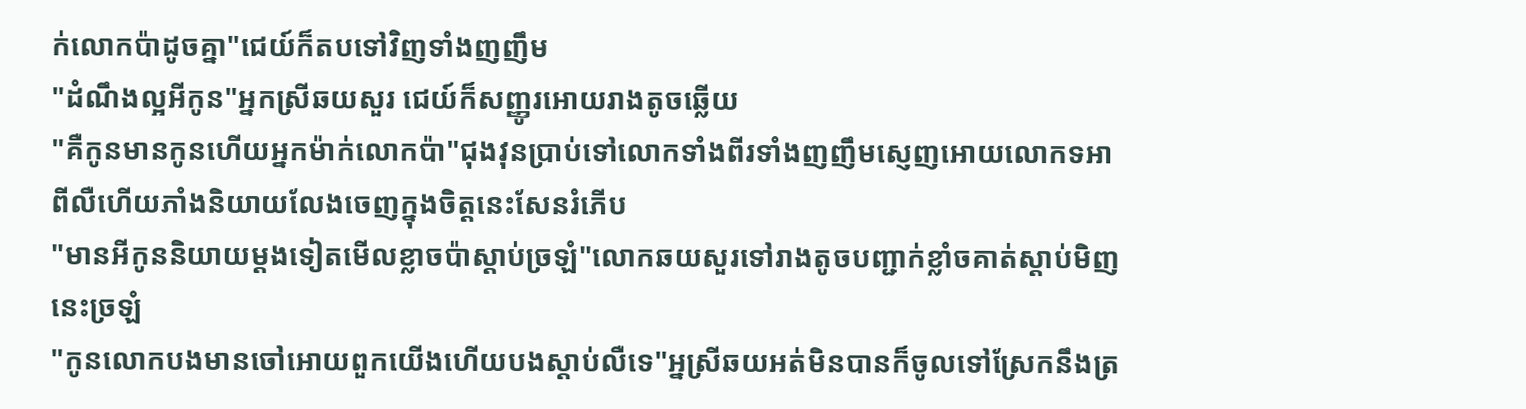ក់លោកប៉ាដូចគ្នា"ជេយ៍ក៏តបទៅវិញទាំងញញឹម
"ដំណឹងល្អអីកូន"អ្នកស្រីឆយសួរ ជេយ៍ក៏សញ្ញូរអោយរាងតូចឆ្លើយ
"គឺកូនមានកូនហើយអ្នកម៉ាក់លោកប៉ា"ជុងវុនប្រាប់ទៅលោកទាំងពីរទាំងញញឹមស្ញេញអោយលោកទអាពីលឺហើយភាំងនិយាយលែងចេញក្នុងចិត្តនេះសែនរំភើប
"មានអីកូននិយាយម្តងទៀតមើលខ្លាចប៉ាស្តាប់ច្រឡំ"លោកឆយសួរទៅរាងតូចបញ្ជាក់ខ្លាំចគាត់ស្តាប់មិញនេះច្រឡំ
"កូនលោកបងមានចៅអោយពួកយើងហើយបងស្តាប់លឺទេ"អ្នស្រីឆយអត់មិនបានក៏ចូលទៅស្រែកនឹងត្រ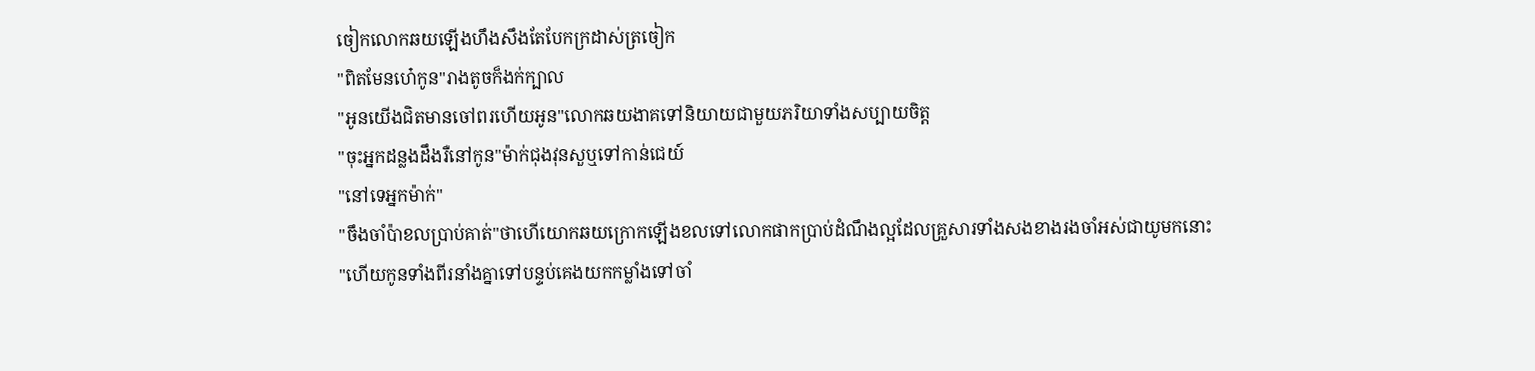ចៀកលោកឆយឡើងហឹងសឹងតែបែកក្រដាស់ត្រចៀក
"ពិតមែនហេ៎កូន"រាងតូចក៏ងក់ក្បាល
"អូនយើងជិតមានចៅពរហើយអូន"លោកឆយងាគទៅនិយាយជាមួយភរិយាទាំងសប្បាយចិត្ត
"ចុះអ្នកដន្លងដឹងរឺនៅកូន"ម៉ាក់ជុងវុនសួឬទៅកាន់ជេយ៍
"នៅទេអ្នកម៉ាក់"
"ចឹងចាំប៉ាខលប្រាប់គាត់"ថាហើយោកឆយក្រោកឡើងខលទៅលោកផាកប្រាប់ដំណឹងល្អដែលគ្រួសារទាំងសងខាងរងចាំអស់ជាយូមកនោះ
"ហើយកូនទាំងពីរនាំងគ្នាទៅបន្ទប់គេងយកកម្លាំងទៅចាំ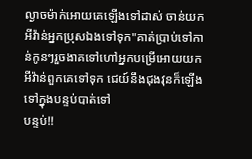ល្ងាចម៉ាក់អោយគេឡើងទៅដាស់ ចាន់យកអីវ៉ាន់អ្នកប្រុសឯងទៅទុក"គាត់ប្រាប់ទៅកាន់កូនៗរួចងាគទៅហៅអ្នកបម្រើអោយយកអីវ៉ាន់ពួកគេទៅទុក ជេយ៍នឹងជុងវុនក៏ឡើងទៅក្នុងបន្ទប់បាត់ទៅ
បន្ទប់!!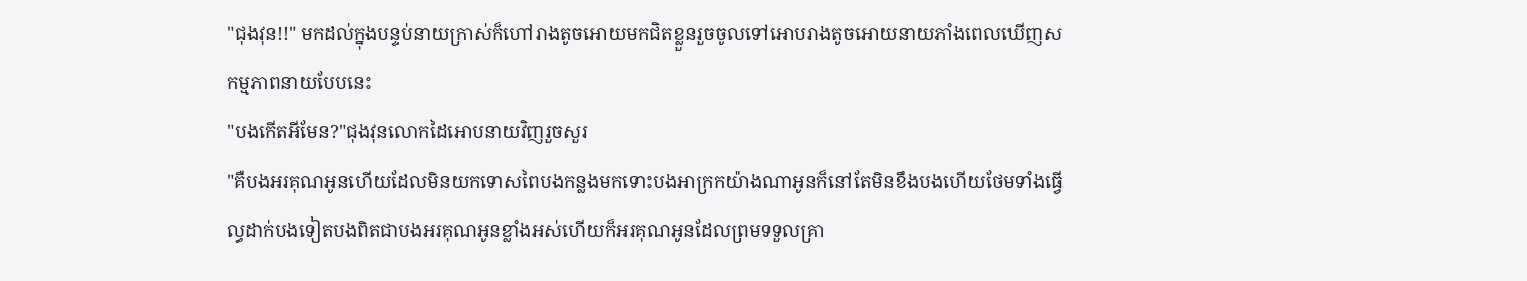"ជុងវុន!!" មកដល់ក្នុងបន្ទប់នាយក្រាស់ក៏ហៅរាងតូចអោយមកជិតខ្លួនរួចចូលទៅអោបរាងតូចអោយនាយភាំងពេលឃើញសកម្មភាពនាយបែបនេះ
"បងកើតអីមែន?"ជុងវុនលោកដៃអោបនាយវិញរួចសួរ
"គឺបងអរគុណអូនហើយដែលមិនយកទោសពៃបងកន្លងមកទោះបងអាក្រកយ៉ាងណាអូនក៏នៅតែមិនខឹងបងហើយថែមទាំងធ្វើល្ធដាក់បងទៀតបងពិតជាបងអរគុណអូនខ្លាំងអស់ហើយក៏អរគុណអូនដែលព្រមទទួលគ្រា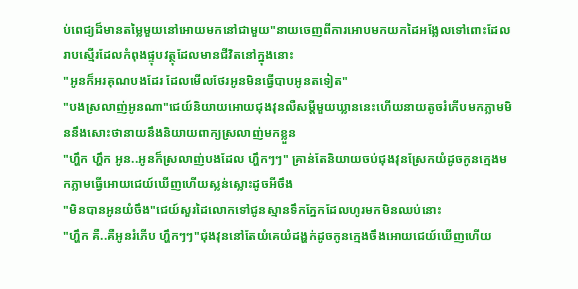ប់ពេជ្យដ៏មានតម្លៃមួយនៅអោយមកនៅជាមួយ"នាយចេញពីការអោបមកយកដៃអង្លែលទៅពោះដែលរាបស្មើរដែលកំពុងផ្ទុបវត្ថុដែលមានជីវិតនៅក្នុងនោះ
"អូនក៏អរគុណបងដែរ ដែលមើលថែរអូនមិនធ្វើបាបអូនតទៀត"
"បងស្រលាញ់អូនណា"ជេយ៍និយាយអោយជុងវុនលឺសម្តីមួយឃ្លាននេះហើយនាយតូចរំភើបមកភ្លាមមិននឹងសោះថានាយនឹងនិយាយពាក្យស្រលាញ់មកខ្លួន
"ហ្ហឹក ហ្ហឹក អូន..អូនក៏ស្រលាញ់បងដែល ហ្ហឹកៗៗ" គ្រាន់តែនិយាយចប់ជុងវុនស្រែកយំដូចកូនក្មេងមកភ្លាមធ្វើអោយជេយ៍ឃើញហើយស្លន់ស្លោះដូចអីចឹង
"មិនបានអូនយំចឹង"ជេយ៍សួរដៃលោកទៅជូនស្មានទឹកភ្នែកដែលហូរមកមិនឈប់នោះ
"ហ្ហឹក គឺ..គឺអូនរំភើប ហ្ហឹកៗៗ"ជុងវុននៅតែយំគេយំដង្ហក់ដូចកូនក្មេងចឹងអោយជេយ៍ឃើញហើយ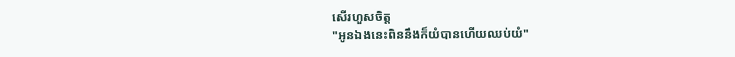សើរហួសចិត្ត
"អូនឯងនេះពិននឹងក៏យំបានហើយឈប់យំ"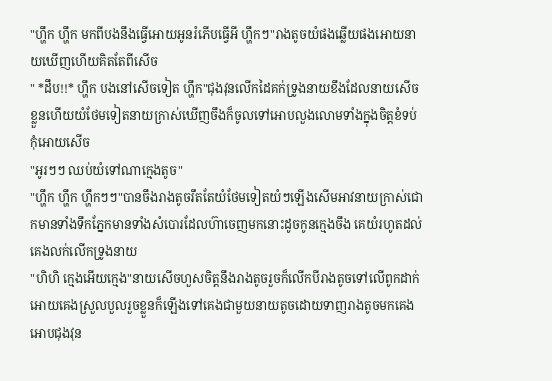"ហ្ហឹក ហ្ហឹក មកពីបងនឹងធ្វើអោយអូនរំភើបធ្វើអី ហ្ហឹកៗ"រាងតូចយំផងឆ្លើយផងអោយនាយឃើញហើយគិតតែពីសើច
" *ដឹប!!* ហ្ហឹក បងនៅសើចទៀត ហ្ហឹក"ជុងវុនលើកដៃគក់ទ្រូងនាយខឹងដែលនាយសើចខ្លួនហើយយំថែមទៀតនាយក្រាស់ឃើញចឹងក៏ចូលទៅអោបលួងលោមទាំងក្នុងចិត្តខំទប់កុំអោយសើច
"អូរៗៗ ឈប់យំទៅណាក្មេងតូច"
"ហ្ហឹក ហ្ហឹក ហ្ហឹកៗៗ"បានចឹងរាងតូចរឹតតែយំថែមទៀតយំៗឡើងសើមអាវនាយក្រាស់ជោកមានទាំងទឹកភ្នែកមានទាំងសំបោរដែលហ៊ាចេញមកនោះដូចកូនក្មេងចឹង គេយំរហូតដល់គេងលក់លើកទ្រូងនាយ
"ហិហិ ក្មេងអើយក្មេង"នាយសើចហួសចិត្តនឹងរាងតូចរួចក៏លើកបីរាងតូចទៅលើពូកដាក់អោយគេងស្រួលបួលរួចខ្លួនក៏ឡើងទៅគេងជាមួយនាយតូចដោយទាញរាងតូចមកគេងអោបជុងវុន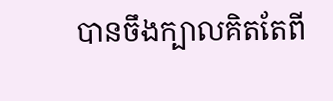បានចឹងក្បាលគិតតែពី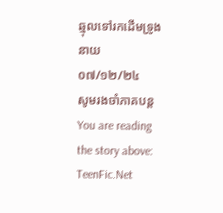ឆ្មុលទៅរកដើមទ្រូងនាយ
០៧/១២/២៤
សូមរងចាំភាគបន្ត
You are reading the story above: TeenFic.Net